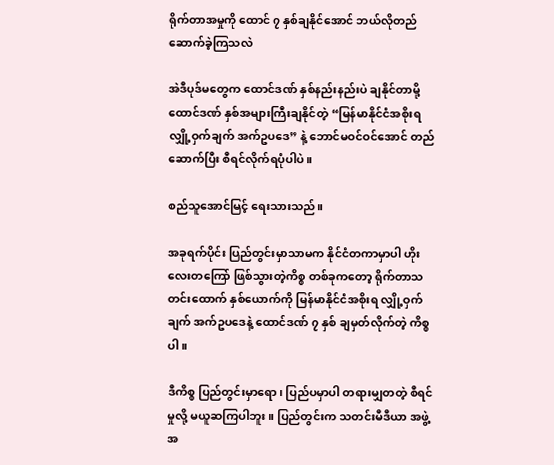ရိုက်တာအမှုကို ထောင် ၇ နှစ်ချနိုင်အောင် ဘယ်လိုတည်ဆောက်ခဲ့ကြသလဲ

အဲဒီပုဒ်မတွေက ထောင်ဒဏ် နှစ်နည်းနည်းပဲ ချနိုင်တာမို့ ထောင်ဒဏ် နှစ်အများကြီးချနိုင်တဲ့ “မြန်မာနိုင်ငံအစိုးရ လျှို့ဝှက်ချက် အက်ဥပဒေ” နဲ့ ဘောင်မဝင်ဝင်အောင် တည်ဆောက်ပြီး စီရင်လိုက်ရပုံပါပဲ။

စည်သူအောင်မြင့် ရေးသားသည်။

အခုရက်ပိုင်း ပြည်တွင်းမှာသာမက နိုင်ငံတကာမှာပါ ဟိုးလေးတကြော် ဖြစ်သွားတဲ့ကိစ္စ တစ်ခုကတော့ ရိုက်တာသတင်းထောက် နှစ်ယောက်ကို မြန်မာနိုင်ငံအစိုးရ လျှို့ဝှက်ချက် အက်ဥပဒေနဲ့ ထောင်ဒဏ် ၇ နှစ် ချမှတ်လိုက်တဲ့ ကိစ္စပါ။

ဒီကိစ္စ ပြည်တွင်းမှာရော၊ ပြည်ပမှာပါ တရားမျှတတဲ့ စီရင်မှုလို့ မယူဆကြပါဘူး။ ပြည်တွင်းက သတင်းမီဒီယာ အဖွဲ့အ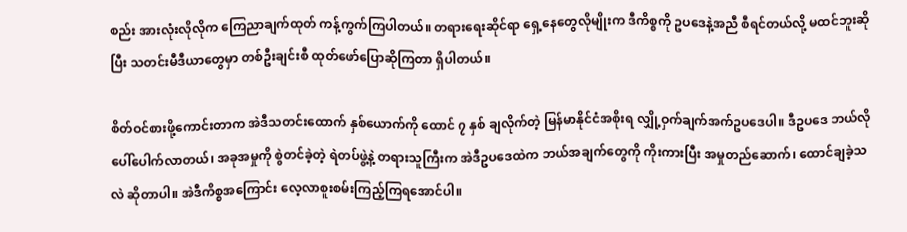စည်း အားလုံးလိုလိုက ကြေညာချက်ထုတ် ကန့်ကွက်ကြပါတယ်။ တရားရေးဆိုင်ရာ ရှေ့နေတွေလိုမျိုးက ဒီကိစ္စကို ဥပဒေနဲ့အညီ စီရင်တယ်လို့ မထင်ဘူးဆိုပြီး သတင်းမီဒီယာတွေမှာ တစ်ဦးချင်းစီ ထုတ်ဖော်ပြောဆိုကြတာ ရှိပါတယ်။

စိတ်ဝင်စားဖို့ကောင်းတာက အဲဒီသတင်းထောက် နှစ်ယောက်ကို ထောင် ၇ နှစ် ချလိုက်တဲ့ မြန်မာနိုင်ငံအစိုးရ လျှို့ဝှက်ချက်အက်ဥပဒေပါ။ ဒီဥပဒေ ဘယ်လို ပေါ်ပေါက်လာတယ်၊ အခုအမှုကို စွဲတင်ခဲ့တဲ့ ရဲတပ်ဖွဲ့နဲ့ တရားသူကြီးက အဲဒီဥပဒေထဲက ဘယ်အချက်တွေကို ကိုးကားပြီး အမှုတည်ဆောက်၊ ထောင်ချခဲ့သလဲ ဆိုတာပါ။ အဲဒီကိစ္စအကြောင်း လေ့လာစူးစမ်းကြည့်ကြရအောင်ပါ။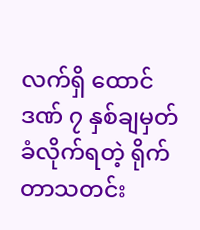လက်ရှိ ထောင်ဒဏ် ၇ နှစ်ချမှတ်ခံလိုက်ရတဲ့ ရိုက်တာသတင်း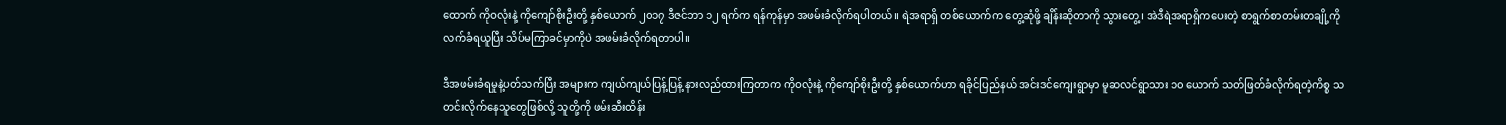ထောက် ကိုဝလုံးနဲ့ ကိုကျော်စိုးဦးတို့ နှစ်ယောက် ၂၀၁၇ ဒီဇင်ဘာ ၁၂ ရက်က ရန်ကုန်မှာ အဖမ်းခံလိုက်ရပါတယ်။ ရဲအရာရှိ တစ်ယောက်က တွေ့ဆုံဖို့ ချိန်းဆိုတာကို သွားတွေ့၊ အဲဒီရဲအရာရှိကပေးတဲ့ စာရွက်စာတမ်းတချို့ကို လက်ခံရယူပြီး သိပ်မကြာခင်မှာကိုပဲ အဖမ်းခံလိုက်ရတာပါ။

ဒီအဖမ်းခံရမှုနဲ့ပတ်သက်ပြီး အများက ကျယ်ကျယ်ပြန့်ပြန့် နားလည်ထားကြတာက ကိုဝလုံးနဲ့ ကိုကျော်စိုးဦးတို့ နှစ်ယောက်ဟာ ရခိုင်ပြည်နယ် အင်းဒင်ကျေးရွာမှာ မူဆလင်ရွာသား ၁၀ ယောက် သတ်ဖြတ်ခံလိုက်ရတဲ့ကိစ္စ သတင်းလိုက်နေသူတွေဖြစ်လို့ သူတို့ကို ဖမ်းဆီးထိန်း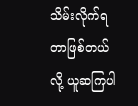သိမ်းလိုက်ရတာဖြစ်တယ်လို့ ယူဆကြပါ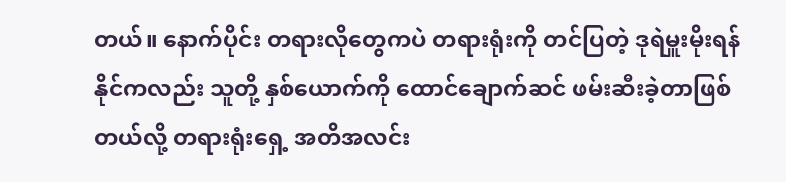တယ်။ နောက်ပိုင်း တရားလိုတွေကပဲ တရားရုံးကို တင်ပြတဲ့ ဒုရဲမှူးမိုးရန်နိုင်ကလည်း သူတို့ နှစ်ယောက်ကို ထောင်ချောက်ဆင် ဖမ်းဆီးခဲ့တာဖြစ်တယ်လို့ တရားရုံးရှေ့ အတိအလင်း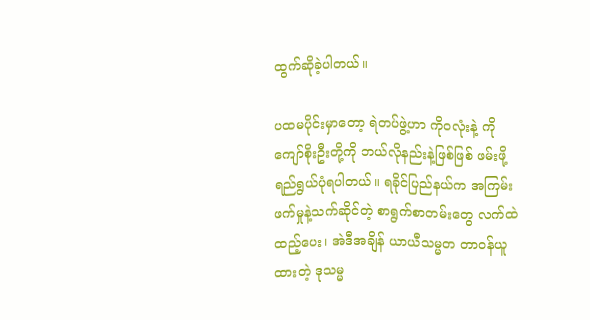ထွက်ဆိုခဲ့ပါတယ်။

ပထမပိုင်းမှာတော့ ရဲတပ်ဖွဲ့ဟာ ကိုဝလုံးနဲ့ ကိုကျော်စိုးဦးတို့ကို ဘယ်လိုနည်းနဲ့ဖြစ်ဖြစ် ဖမ်းဖို့ ရည်ရွယ်ပုံရပါတယ်။ ရခိုင်ပြည်နယ်က အကြမ်းဖက်မှုနဲ့သက်ဆိုင်တဲ့ စာရွက်စာတမ်းတွေ လက်ထဲထည့်ပေး၊ အဲဒီအချိန် ယာယီသမ္မတ တာဝန်ယူထားတဲ့ ဒုသမ္မ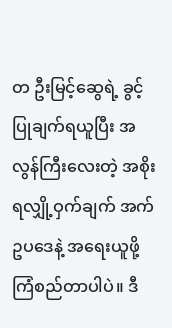တ ဦးမြင့်ဆွေရဲ့ ခွင့်ပြုချက်ရယူပြီး အလွန်ကြီးလေးတဲ့ အစိုးရလျှို့ဝှက်ချက် အက်ဥပဒေနဲ့ အရေးယူဖို့ ကြံစည်တာပါပဲ။ ဒီ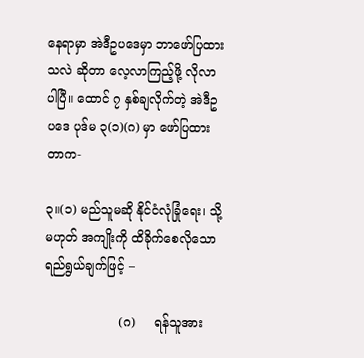နေရာမှာ အဲဒီဥပဒေမှာ ဘာဖော်ပြထားသလဲ ဆိုတာ လေ့လာကြည့်ဖို့ လိုလာပါပြီ။ ထောင် ၇ နှစ်ချလိုက်တဲ့ အဲဒီဥပဒေ ပုဒ်မ ၃(၁)(ဂ) မှာ ဖော်ပြထားတာက-

၃။(၁) မည်သူမဆို နိုင်ငံလုံခြုံရေး၊ သို့မဟုတ် အကျိုးကို ထိခိုက်စေလိုသော ရည်ရွယ်ချက်ဖြင့် –

                   (ဂ)     ရန်သူအား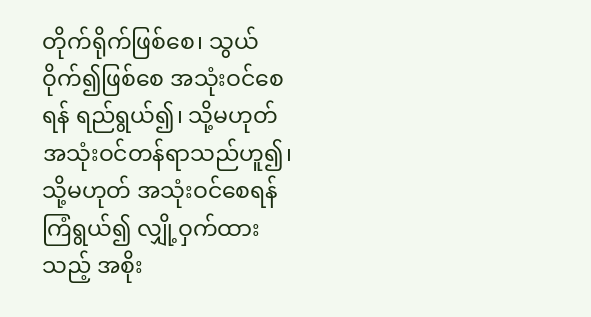တိုက်ရိုက်ဖြစ်စေ၊ သွယ်ဝိုက်၍ဖြစ်စေ အသုံးဝင်စေရန် ရည်ရွယ်၍၊ သို့မဟုတ် အသုံးဝင်တန်ရာသည်ဟူ၍၊ သို့မဟုတ် အသုံးဝင်စေရန် ကြံရွယ်၍ လျှို့ဝှက်ထားသည့် အစိုး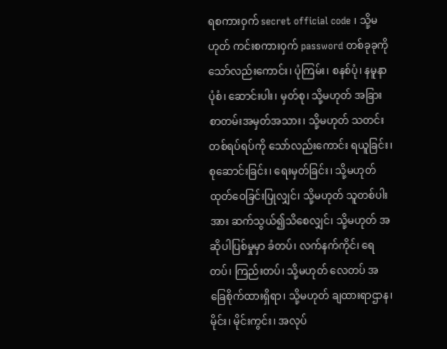ရစကားဝှက် secret official code ၊ သို့မဟုတ် ကင်းစကားဝှက် password တစ်ခုခုကိုသော်လည်းကောင်း၊ ပုံကြမ်း၊ စနစ်ပုံ၊ နမူနာပုံစံ၊ ဆောင်းပါး၊ မှတ်စု၊ သို့မဟုတ် အခြားစာတမ်းအမှတ်အသား၊ သို့မဟုတ် သတင်းတစ်ရပ်ရပ်ကို သော်လည်းကောင်း ရယူခြင်း၊ စုဆောင်းခြင်း၊ ရေးမှတ်ခြင်း၊ သို့မဟုတ် ထုတ်ဝေခြင်းပြုလျှင်၊ သို့မဟုတ် သူတစ်ပါးအား ဆက်သွယ်၍သိစေလျှင်၊ သို့မဟုတ် အဆိုပါပြစ်မှုမှာ ခံတပ်၊ လက်နက်ကိုင်၊ ရေတပ်၊ ကြည်းတပ်၊ သို့မဟုတ် လေတပ် အခြေစိုက်ထားရှိရာ၊ သို့မဟုတ် ချထားရာဌာန၊ မိုင်း၊ မိုင်းကွင်း၊ အလုပ်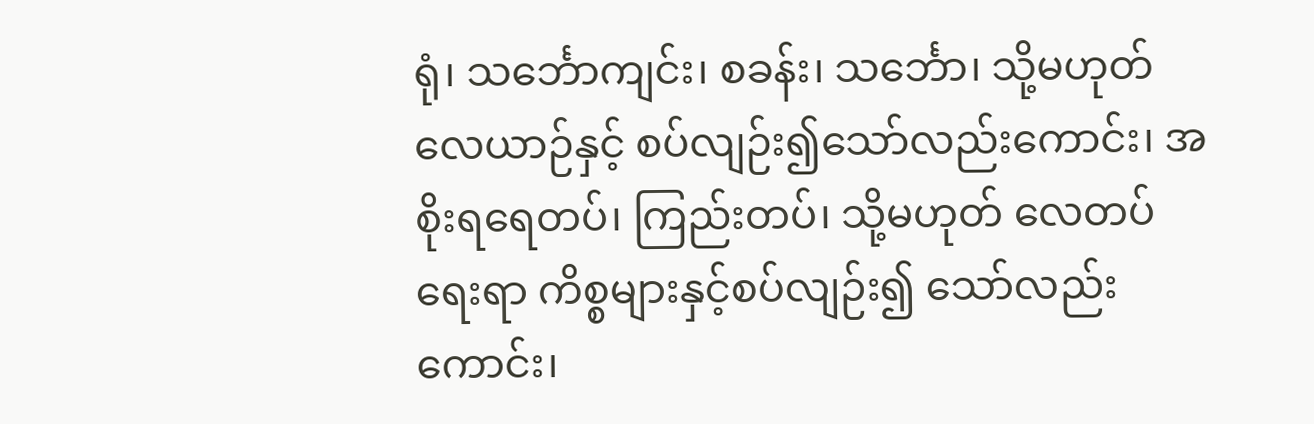ရုံ၊ သင်္ဘောကျင်း၊ စခန်း၊ သင်္ဘော၊ သို့မဟုတ် လေယာဉ်နှင့် စပ်လျဉ်း၍သော်လည်းကောင်း၊ အစိုးရရေတပ်၊ ကြည်းတပ်၊ သို့မဟုတ် လေတပ်ရေးရာ ကိစ္စများနှင့်စပ်လျဉ်း၍ သော်လည်းကောင်း၊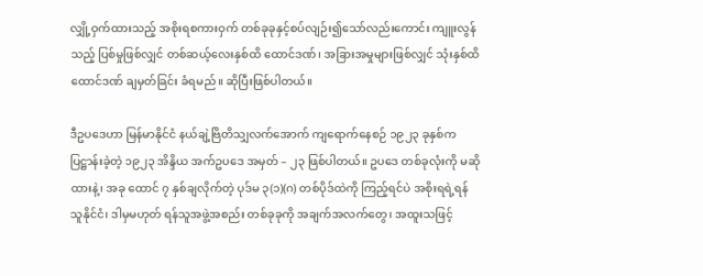လျှို့ဝှက်ထားသည့် အစိုးရစကားဝှက် တစ်ခုခုနှင့်စပ်လျဉ်း၍သော်လည်းကောင်း ကျူးလွန်သည့် ပြစ်မှုဖြစ်လျှင် တစ်ဆယ့်လေးနှစ်ထိ ထောင်ဒဏ်၊ အခြားအမှုများဖြစ်လျှင် သုံးနှစ်ထိ ထောင်ဒဏ် ချမှတ်ခြင်း ခံရမည်။ ဆိုပြီးဖြစ်ပါတယ်။

ဒီဥပဒေဟာ မြန်မာနိုင်ငံ နယ်ချဲ့ဗြိတိသျှလက်အောက် ကျရောက်နေစဉ် ၁၉၂၃ ခုနှစ်က ပြဋ္ဌာန်းခဲ့တဲ့ ၁၉၂၃ အိန္ဒိယ အက်ဥပဒေ အမှတ် – ၂၃ ဖြစ်ပါတယ်။ ဥပဒေ တစ်ခုလုံးကို မဆိုထားနဲ့၊ အခု ထောင် ၇ နှစ်ချလိုက်တဲ့ ပုဒ်မ ၃(၁)(ဂ) တစ်ပိုဒ်ထဲကို ကြည့်ရင်ပဲ အစိုးရရဲ့ရန်သူနိုင်ငံ၊ ဒါမှမဟုတ် ရန်သူအဖွဲ့အစည်း တစ်ခုခုကို အချက်အလက်တွေ၊ အထူးသဖြင့်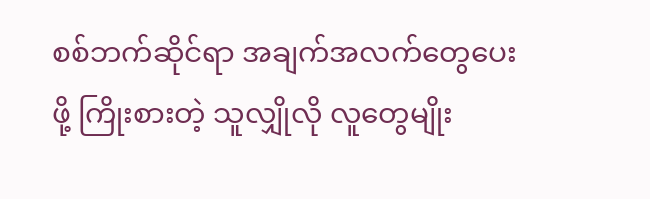စစ်ဘက်ဆိုင်ရာ အချက်အလက်တွေပေးဖို့ ကြိုးစားတဲ့ သူလျှိုလို လူတွေမျိုး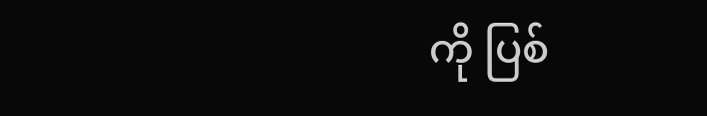ကို ပြစ်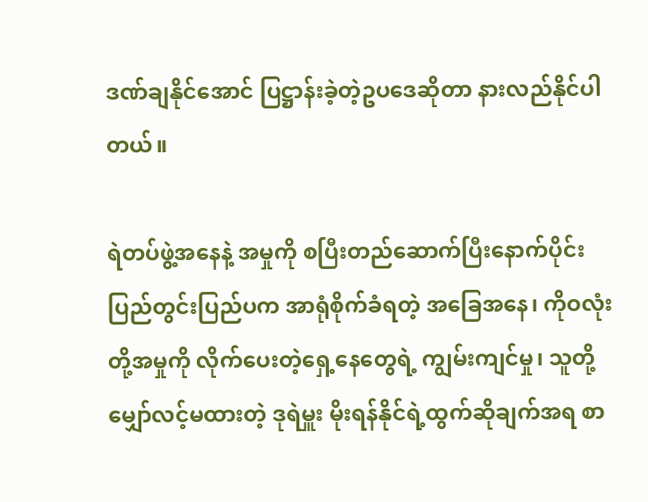ဒဏ်ချနိုင်အောင် ပြဋ္ဌာန်းခဲ့တဲ့ဥပဒေဆိုတာ နားလည်နိုင်ပါတယ်။

ရဲတပ်ဖွဲ့အနေနဲ့ အမှုကို စပြီးတည်ဆောက်ပြီးနောက်ပိုင်း ပြည်တွင်းပြည်ပက အာရုံစိုက်ခံရတဲ့ အခြေအနေ၊ ကိုဝလုံးတို့အမှုကို လိုက်ပေးတဲ့ရှေ့နေတွေရဲ့ ကျွမ်းကျင်မှု၊ သူတို့မျှော်လင့်မထားတဲ့ ဒုရဲမှူး မိုးရန်နိုင်ရဲ့ထွက်ဆိုချက်အရ စာ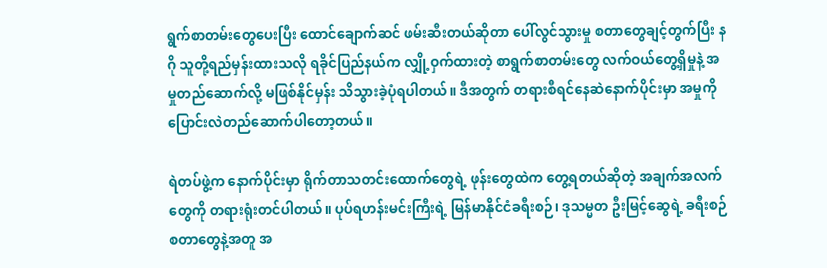ရွက်စာတမ်းတွေပေးပြီး ထောင်ချောက်ဆင် ဖမ်းဆီးတယ်ဆိုတာ ပေါ်လွင်သွားမှု စတာတွေချင့်တွက်ပြီး နဂို သူတို့ရည်မှန်းထားသလို ရခိုင်ပြည်နယ်က လျှို့ဝှက်ထားတဲ့ စာရွက်စာတမ်းတွေ လက်ဝယ်တွေ့ရှိမှုနဲ့ အမှုတည်ဆောက်လို့ မဖြစ်နိုင်မှန်း သိသွားခဲ့ပုံရပါတယ်။ ဒီအတွက် တရားစီရင်နေဆဲနောက်ပိုင်းမှာ အမှုကို ပြောင်းလဲတည်ဆောက်ပါတော့တယ်။

ရဲတပ်ဖွဲ့က နောက်ပိုင်းမှာ ရိုက်တာသတင်းထောက်တွေရဲ့ ဖုန်းတွေထဲက တွေ့ရတယ်ဆိုတဲ့ အချက်အလက်တွေကို တရားရုံးတင်ပါတယ်။ ပုပ်ရဟန်းမင်းကြီးရဲ့ မြန်မာနိုင်ငံခရီးစဉ်၊ ဒုသမ္မတ ဦးမြင့်ဆွေရဲ့ ခရီးစဉ် စတာတွေနဲ့အတူ အ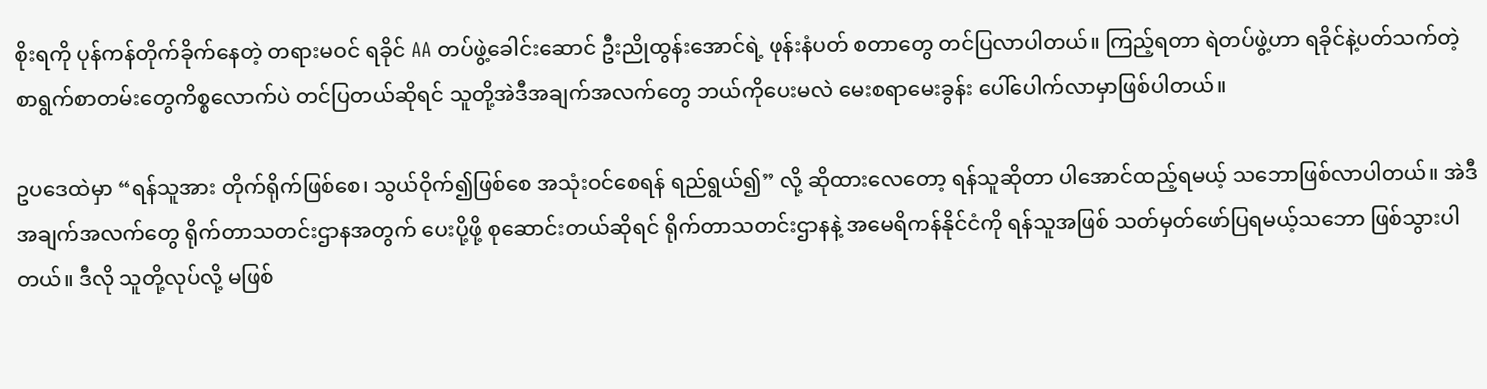စိုးရကို ပုန်ကန်တိုက်ခိုက်နေတဲ့ တရားမဝင် ရခိုင် AA တပ်ဖွဲ့ခေါင်းဆောင် ဦးညိုထွန်းအောင်ရဲ့ ဖုန်းနံပတ် စတာတွေ တင်ပြလာပါတယ်။ ကြည့်ရတာ ရဲတပ်ဖွဲ့ဟာ ရခိုင်နဲ့ပတ်သက်တဲ့ စာရွက်စာတမ်းတွေကိစ္စလောက်ပဲ တင်ပြတယ်ဆိုရင် သူတို့အဲဒီအချက်အလက်တွေ ဘယ်ကိုပေးမလဲ မေးစရာမေးခွန်း ပေါ်ပေါက်လာမှာဖြစ်ပါတယ်။

ဥပဒေထဲမှာ “ရန်သူအား တိုက်ရိုက်ဖြစ်စေ၊ သွယ်ဝိုက်၍ဖြစ်စေ အသုံးဝင်စေရန် ရည်ရွယ်၍” လို့ ဆိုထားလေတော့ ရန်သူဆိုတာ ပါအောင်ထည့်ရမယ့် သဘောဖြစ်လာပါတယ်။ အဲဒီအချက်အလက်တွေ ရိုက်တာသတင်းဌာနအတွက် ပေးပို့ဖို့ စုဆောင်းတယ်ဆိုရင် ရိုက်တာသတင်းဌာနနဲ့ အမေရိကန်နိုင်ငံကို ရန်သူအဖြစ် သတ်မှတ်ဖော်ပြရမယ့်သဘော ဖြစ်သွားပါတယ်။ ဒီလို သူတို့လုပ်လို့ မဖြစ်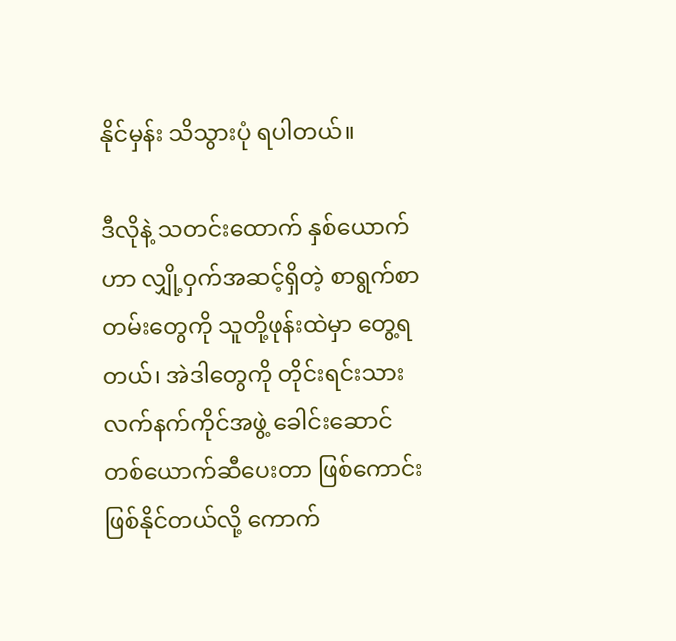နိုင်မှန်း သိသွားပုံ ရပါတယ်။

ဒီလိုနဲ့ သတင်းထောက် နှစ်ယောက်ဟာ လျှို့ဝှက်အဆင့်ရှိတဲ့ စာရွက်စာတမ်းတွေကို သူတို့ဖုန်းထဲမှာ တွေ့ရတယ်၊ အဲဒါတွေကို တိုင်းရင်းသားလက်နက်ကိုင်အဖွဲ့ ခေါင်းဆောင်တစ်ယောက်ဆီပေးတာ ဖြစ်ကောင်း ဖြစ်နိုင်တယ်လို့ ကောက်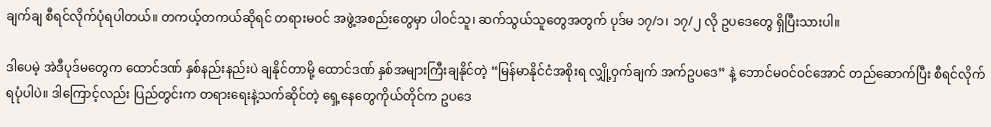ချက်ချ စီရင်လိုက်ပုံရပါတယ်။ တကယ့်တကယ်ဆိုရင် တရားမဝင် အဖွဲ့အစည်းတွေမှာ ပါဝင်သူ၊ ဆက်သွယ်သူတွေအတွက် ပုဒ်မ ၁၇/၁၊ ၁၇/၂ လို ဥပဒေတွေ ရှိပြီးသားပါ။

ဒါပေမဲ့ အဲဒီပုဒ်မတွေက ထောင်ဒဏ် နှစ်နည်းနည်းပဲ ချနိုင်တာမို့ ထောင်ဒဏ် နှစ်အများကြီးချနိုင်တဲ့ “မြန်မာနိုင်ငံအစိုးရ လျှို့ဝှက်ချက် အက်ဥပဒေ” နဲ့ ဘောင်မဝင်ဝင်အောင် တည်ဆောက်ပြီး စီရင်လိုက်ရပုံပါပဲ။ ဒါကြောင့်လည်း ပြည်တွင်းက တရားရေးနဲ့သက်ဆိုင်တဲ့ ရှေ့နေတွေကိုယ်တိုင်က ဥပဒေ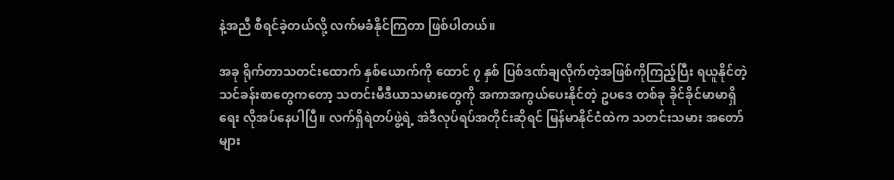နဲ့အညီ စီရင်ခဲ့တယ်လို့ လက်မခံနိုင်ကြတာ ဖြစ်ပါတယ်။

အခု ရိုက်တာသတင်းထောက် နှစ်ယောက်ကို ထောင် ၇ နှစ် ပြစ်ဒဏ်ချလိုက်တဲ့အဖြစ်ကိုကြည့်ပြီး ရယူနိုင်တဲ့ သင်ခန်းစာတွေကတော့ သတင်းမီဒီယာသမားတွေကို အကာအကွယ်ပေးနိုင်တဲ့ ဥပဒေ တစ်ခု ခိုင်ခိုင်မာမာရှိရေး လိုအပ်နေပါပြီ။ လက်ရှိရဲတပ်ဖွဲ့ရဲ့ အဲဒီလုပ်ရပ်အတိုင်းဆိုရင် မြန်မာနိုင်ငံထဲက သတင်းသမား အတော်များ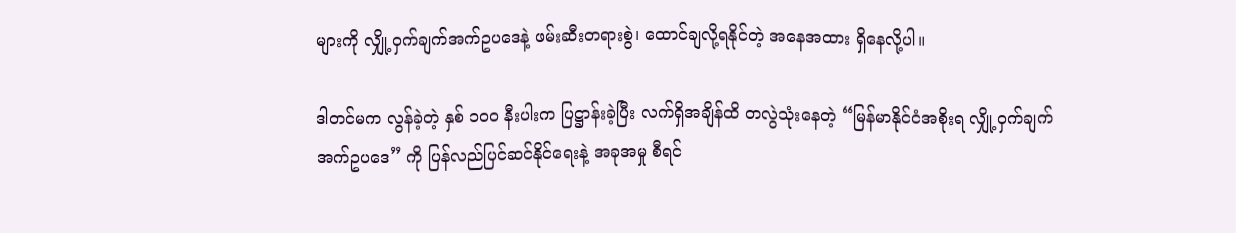များကို လျှို့ဝှက်ချက်အက်ဥပဒေနဲ့ ဖမ်းဆီးတရားစွဲ၊ ထောင်ချလို့ရနိုင်တဲ့ အနေအထား ရှိနေလို့ပါ။

ဒါတင်မက လွန်ခဲ့တဲ့ နှစ် ၁၀၀ နီးပါးက ပြဋ္ဌာန်းခဲ့ပြီး လက်ရှိအချိန်ထိ တလွဲသုံးနေတဲ့ “မြန်မာနိုင်ငံအစိုးရ လျှို့ဝှက်ချက်အက်ဥပဒေ” ကို ပြန်လည်ပြင်ဆင်နိုင်ရေးနဲ့ အခုအမှု စီရင်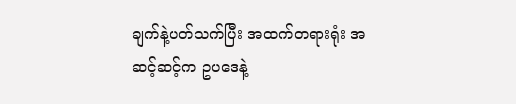ချက်နဲ့ပတ်သက်ပြီး အထက်တရားရုံး အဆင့်ဆင့်က ဥပဒေနဲ့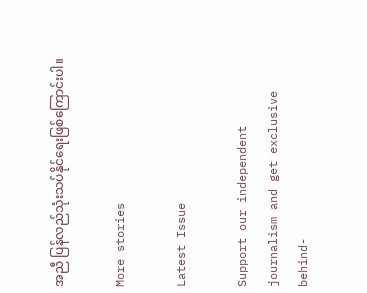အညီ ပြန်လည်သုံးသပ်နိုင်ရေးဖြစ်ကြောင်းပါ။

More stories

Latest Issue

Support our independent journalism and get exclusive behind-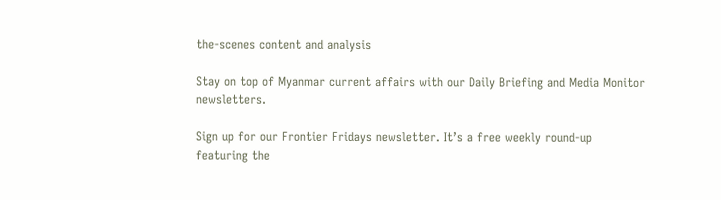the-scenes content and analysis

Stay on top of Myanmar current affairs with our Daily Briefing and Media Monitor newsletters.

Sign up for our Frontier Fridays newsletter. It’s a free weekly round-up featuring the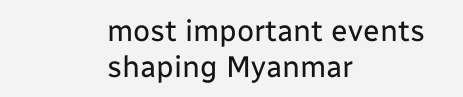most important events shaping Myanmar